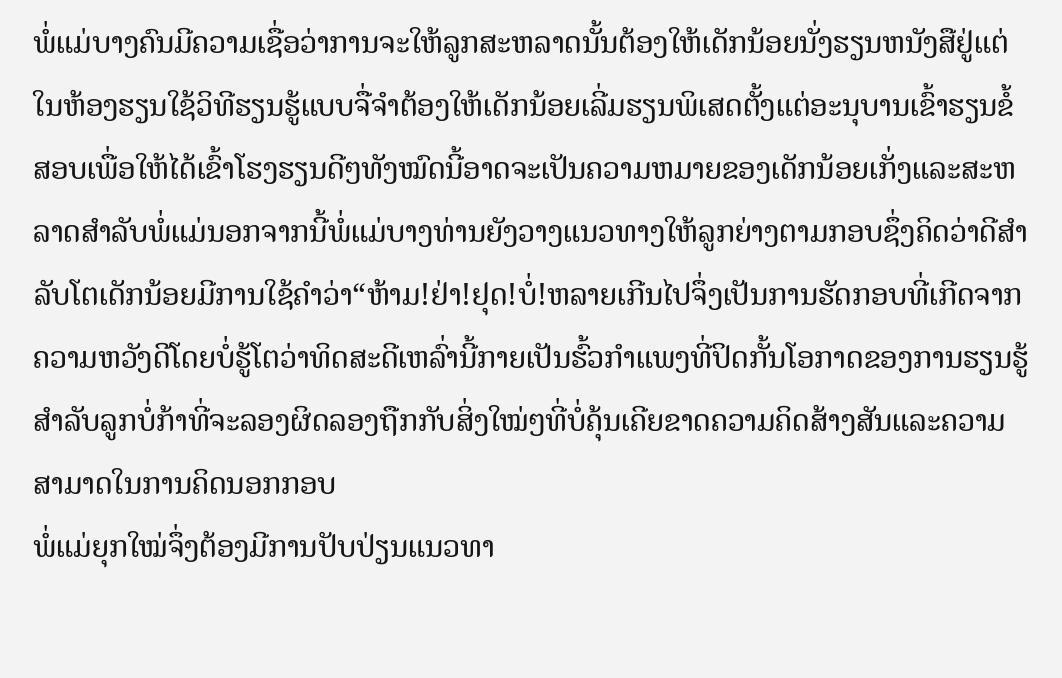ພໍ່ແມ່ບາງຄົນມີຄວາມເຊື່ອວ່າການຈະໃຫ້ລູກສະຫລາດນັ້ນຕ້ອງໃຫ້ເດັກນ້ອຍນັ່ງຮຽນຫນັງສືຢູ່ແຕ່ໃນຫ້ອງຮຽນໃຊ້ວິທີຮຽນຮູ້ແບບຈື່ຈຳຕ້ອງໃຫ້ເດັກນ້ອຍເລີ່ມຮຽນພິເສດຕັ້ງແຕ່ອະນຸບານເຂົ້າຮຽນຂໍ້ສອບເພື່ອໃຫ້ໄດ້ເຂົ້າໂຮງຮຽນດີໆທັງໝົດນີ້ອາດຈະເປັນຄວາມຫມາຍຂອງເດັກນ້ອຍເກັ່ງແລະສະຫລາດສຳລັບພໍ່ແມ່ນອກຈາກນີ້ພໍ່ແມ່ບາງທ່ານຍັງວາງແນວທາງໃຫ້ລູກຍ່າງຕາມກອບຊຶ່ງຄິດວ່າດີສຳລັບໂຕເດັກນ້ອຍມີການໃຊ້ຄຳວ່າ“ຫ້າມ!ຢ່າ!ຢຸດ!ບໍ່!ຫລາຍເກີນໄປຈຶ່ງເປັນການຮັດກອບທີ່ເກີດຈາກຄວາມຫວັງດີໂດຍບໍ່ຮູ້ໂຕວ່າທິດສະດີເຫລົ່ານີ້ກາຍເປັນຮົ້ວກຳແພງທີ່ປິດກັ້ນໂອກາດຂອງການຮຽນຮູ້ສຳລັບລູກບໍ່ກ້າທີ່ຈະລອງຜິດລອງຖືກກັບສິ່ງໃໝ່ໆທີ່ບໍ່ຄຸ້ນເຄີຍຂາດຄວາມຄິດສ້າງສັນແລະຄວາມສາມາດໃນການຄິດນອກກອບ
ພໍ່ແມ່ຍຸກໃໝ່ຈຶ່ງຕ້ອງມີການປັບປ່ຽນແນວທາ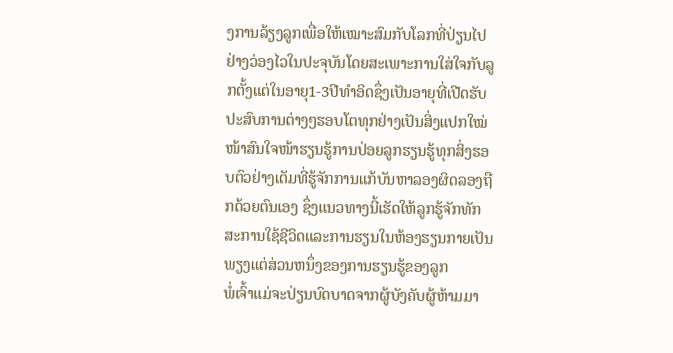ງການລ້ຽງລູກເພື່ອໃຫ້ເໝາະສົມກັບໂລກທີ່ປ່ຽນໄປຢ່າງວ່ອງໄວໃນປະຈຸບັນໂດຍສະເພາະການໃສ່ໃຈກັບລູກຕັ້ງແຕ່ໃນອາຍຸ1-3ປີທໍາອິດຊຶ່ງເປັນອາຍຸທີ່ເປີດຮັບປະສົບການຕ່າງໆຮອບໂຕທຸກຢ່າງເປັນສິ່ງແປກໃໝ່ໜ້າສົນໃຈໜ້າຮຽນຮູ້ການປ່ອຍລູກຮຽນຮູ້ທຸກສິ່ງຮອບຕົວຢ່າງເຕັມທີ່ຮູ້ຈັກການແກ້ບັນຫາລອງຜິດລອງຖືກດ້ວຍຕົນເອງ ຊຶ່ງແນວທາງນີ້ເຮັດໃຫ້ລູກຮູ້ຈັກທັກສະການໃຊ້ຊີວິດແລະການຮຽນໃນຫ້ອງຮຽນກາຍເປັນພຽງແຕ່ສ່ວນຫນຶ່ງຂອງການຮຽນຮູ້ຂອງລູກ
ພໍ່ເຈົ້າແມ່ຈະປ່ຽນບົດບາດຈາກຜູ້ບັງຄັບຜູ້ຫ້າມມາ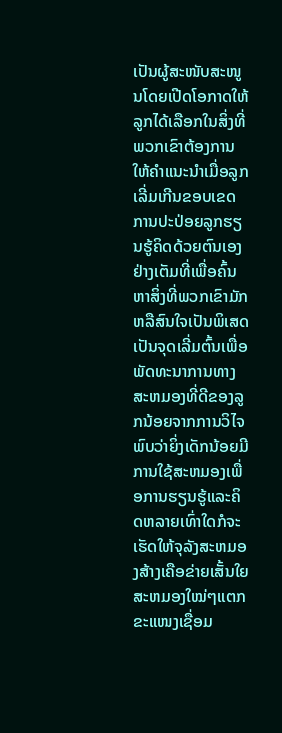ເປັນຜູ້ສະໜັບສະໜູນໂດຍເປີດໂອກາດໃຫ້ລູກໄດ້ເລືອກໃນສິ່ງທີ່ພວກເຂົາຕ້ອງການໃຫ້ຄຳແນະນຳເມື່ອລູກເລີ່ມເກີນຂອບເຂດການປະປ່ອຍລູກຮຽນຮູ້ຄິດດ້ວຍຕົນເອງຢ່າງເຕັມທີ່ເພື່ອຄົ້ນຫາສິ່ງທີ່ພວກເຂົາມັກຫລືສົນໃຈເປັນພິເສດເປັນຈຸດເລີ່ມຕົ້ນເພື່ອພັດທະນາການທາງສະຫມອງທີ່ດີຂອງລູກນ້ອຍຈາກການວິໄຈພົບວ່າຍິ່ງເດັກນ້ອຍມີການໃຊ້ສະຫມອງເພື່ອການຮຽນຮູ້ແລະຄິດຫລາຍເທົ່າໃດກໍຈະເຮັດໃຫ້ຈຸລັງສະຫມອງສ້າງເຄືອຂ່າຍເສັ້ນໃຍສະຫມອງໃໝ່ໆແຕກຂະແໜງເຊື່ອມ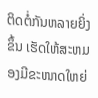ຕິດຕໍ່ກັນຫລາຍຍິ່ງຂຶ້ນ ເຮັດໃຫ້ສະຫມອງມີຂະໜາດໃຫຍ່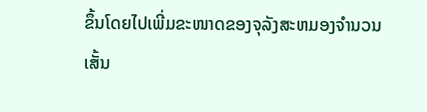ຂຶ້ນໂດຍໄປເພີ່ມຂະໜາດຂອງຈຸລັງສະຫມອງຈຳນວນເສັ້ນ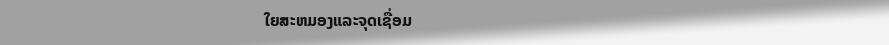ໃຍສະຫມອງແລະຈຸດເຊື່ອມ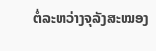ຕໍ່ລະຫວ່າງຈຸລັງສະໝອງ